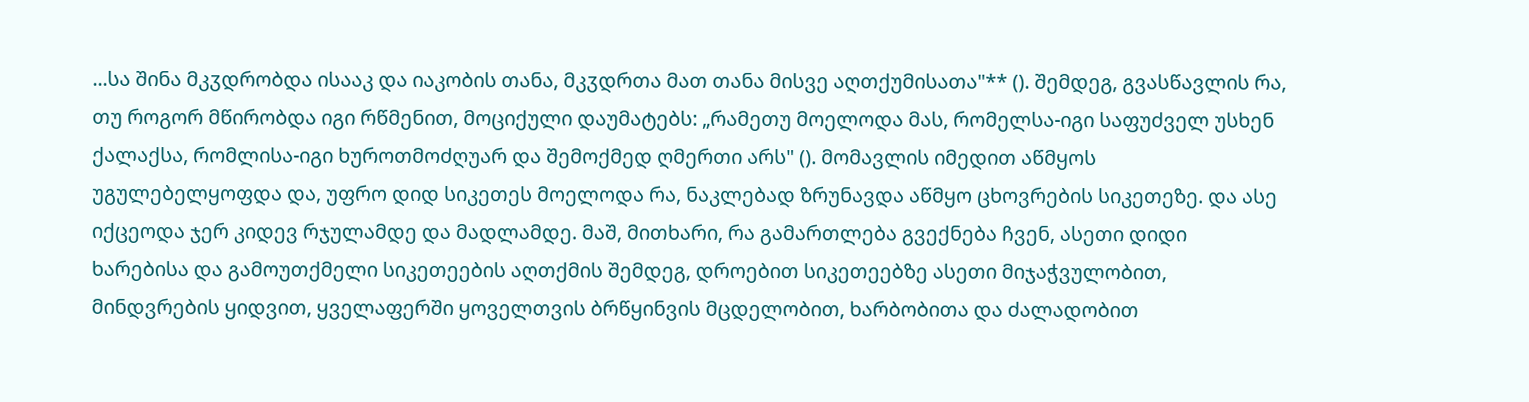...სა შინა მკჳდრობდა ისააკ და იაკობის თანა, მკჳდრთა მათ თანა მისვე აღთქუმისათა"** (). შემდეგ, გვასწავლის რა, თუ როგორ მწირობდა იგი რწმენით, მოციქული დაუმატებს: „რამეთუ მოელოდა მას, რომელსა-იგი საფუძველ უსხენ ქალაქსა, რომლისა-იგი ხუროთმოძღუარ და შემოქმედ ღმერთი არს" (). მომავლის იმედით აწმყოს უგულებელყოფდა და, უფრო დიდ სიკეთეს მოელოდა რა, ნაკლებად ზრუნავდა აწმყო ცხოვრების სიკეთეზე. და ასე იქცეოდა ჯერ კიდევ რჯულამდე და მადლამდე. მაშ, მითხარი, რა გამართლება გვექნება ჩვენ, ასეთი დიდი ხარებისა და გამოუთქმელი სიკეთეების აღთქმის შემდეგ, დროებით სიკეთეებზე ასეთი მიჯაჭვულობით, მინდვრების ყიდვით, ყველაფერში ყოველთვის ბრწყინვის მცდელობით, ხარბობითა და ძალადობით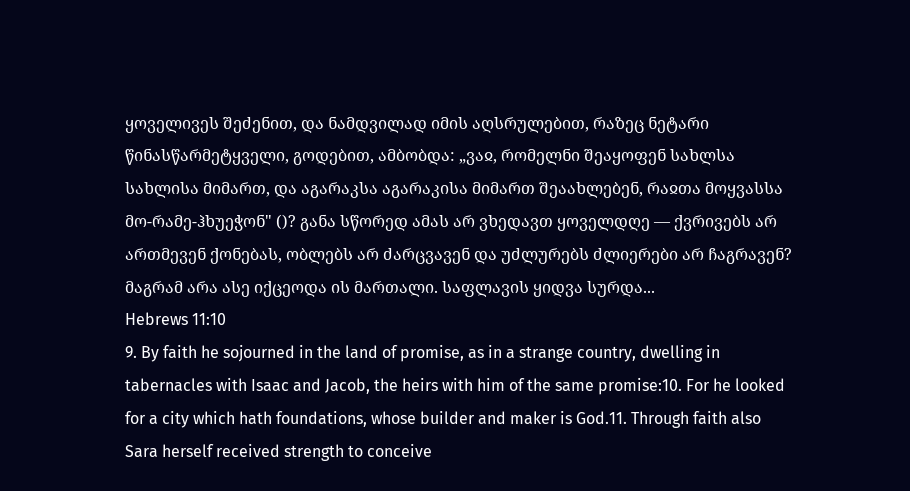ყოველივეს შეძენით, და ნამდვილად იმის აღსრულებით, რაზეც ნეტარი წინასწარმეტყველი, გოდებით, ამბობდა: „ვაჲ, რომელნი შეაყოფენ სახლსა სახლისა მიმართ, და აგარაკსა აგარაკისა მიმართ შეაახლებენ, რაჲთა მოყვასსა მო-რამე-ჰხუეჭონ" ()? განა სწორედ ამას არ ვხედავთ ყოველდღე — ქვრივებს არ ართმევენ ქონებას, ობლებს არ ძარცვავენ და უძლურებს ძლიერები არ ჩაგრავენ? მაგრამ არა ასე იქცეოდა ის მართალი. საფლავის ყიდვა სურდა...
Hebrews 11:10
9. By faith he sojourned in the land of promise, as in a strange country, dwelling in tabernacles with Isaac and Jacob, the heirs with him of the same promise:10. For he looked for a city which hath foundations, whose builder and maker is God.11. Through faith also Sara herself received strength to conceive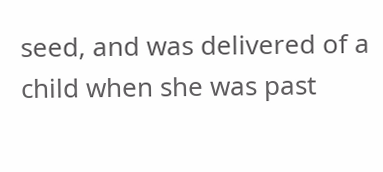seed, and was delivered of a child when she was past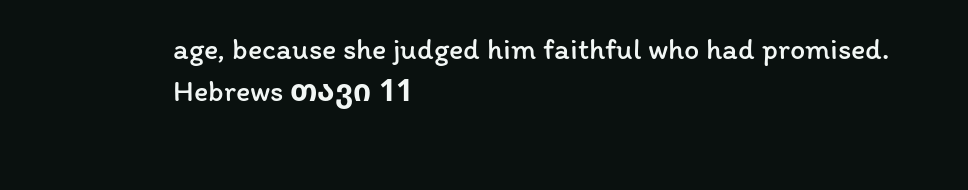age, because she judged him faithful who had promised.
Hebrews თავი 11